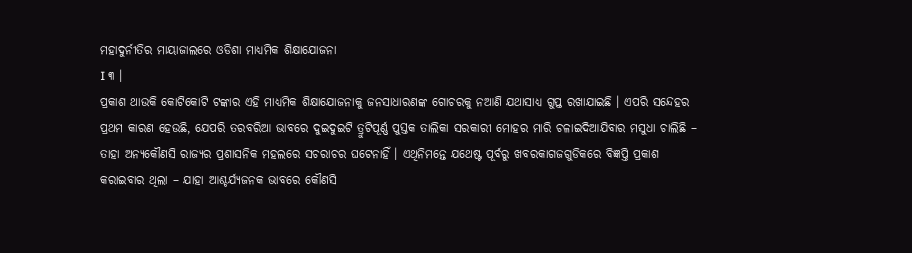ମହାଦୁର୍ନୀତିର ମାୟାଜାଲରେ ଓଡିଶା ମାଧ୍ୟମିକ ଶିକ୍ଷାଯୋଜନା
I ୩ ।
ପ୍ରକାଶ ଥାଉକି କୋଟିକୋଟି ଟଙ୍କାର ଏହି ମାଧ୍ୟମିକ ଶିକ୍ଷାଯୋଜନାକୁ ଜନସାଧାରଣଙ୍କ ଗୋଚରକୁ ନଆଣି ଯଥାସାଧ୍ୟ ଗୁପ୍ତ ରଖାଯାଇଛି । ଏପରି ସନ୍ଦେହର ପ୍ରଥମ କାରଣ ହେଉଛି, ଯେପରି ତରବରିଆ ଭାବରେ ଦୁଇଦୁଇଟି ତ୍ରୁଟିପୂର୍ଣ୍ଣ ପୁସ୍ତକ ତାଲିକା ସରକାରୀ ମୋହର ମାରି ଚଳାଇଦିଆଯିବାର ମସୁଧା ଚାଲିଛି – ତାହା ଅନ୍ୟକୌଣସି ରାଜ୍ୟର ପ୍ରଶାସନିକ ମହଲରେ ସଚରାଚର ଘଟେନାହିଁ । ଏଥିନିମନ୍ତେ ଯଥେଷ୍ଟ ପୂର୍ବରୁ ଖବରକାଗଜଗୁଡିକରେ ବିଜ୍ଞପ୍ତି ପ୍ରକାଶ କରାଇବାର ଥିଲା – ଯାହା ଆଶ୍ଚର୍ଯ୍ୟଜନକ ଭାବରେ କୌଣସି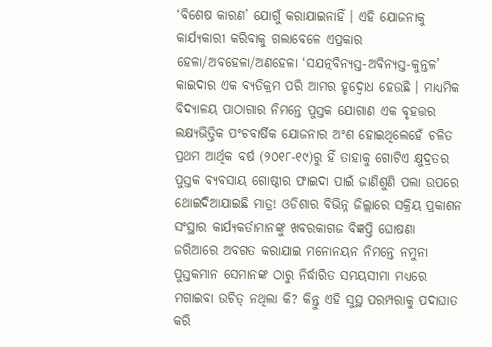‘ବିଶେଷ କାରଣ’ ଯୋଗୁଁ କରାଯାଇନାହିଁ । ଏହି ଯୋଜନାକୁ କାର୍ଯ୍ୟକାରୀ କରିବାକୁ ଗଲାବେଳେ ଏପ୍ରକାର ହେଳା/ଅବହେଳା/ଅଣହେଳା ‘ସଯତ୍ନବିନ୍ୟସ୍ତ-ଅବିନ୍ୟସ୍ତ-କୁନ୍ତଳ’ କାଇଦାର ଏକ ବ୍ୟତିକ୍ରମ ପରି ଆମର ହୃଦ୍ବୋଧ ହେଉଛି । ମାଧ୍ୟମିକ ବିଦ୍ୟାଳୟ ପାଠାଗାର ନିମନ୍ତେ ପୁସ୍ତକ ଯୋଗାଣ ଏକ ବୃହତ୍ତର ଲକ୍ଷ୍ୟଭିତ୍ତିକ ପଂଚବାର୍ଷିକ ଯୋଜନାର ଅଂଶ ହୋଇଥିଲେହେଁ ଚଳିତ ପ୍ରଥମ ଆର୍ଥିକ ବର୍ଷ (୨୦୧୮-୧୯)ରୁ ହିଁ ତାହାକୁ ଗୋଟିଏ କ୍ଷୁଦ୍ରତର ପୁସ୍ତକ ବ୍ୟବସାୟ ଗୋଷ୍ଠୀର ଫାଇଦା ପାଇଁ ଜାଣିଶୁଣି ପଲା ଉପରେ ଥୋଇଦିଆଯାଇଛି ମାତ୍ର! ଓଡିଶାର ବିଭିନ୍ନ ଜିଲ୍ଲାରେ ସକ୍ରିୟ ପ୍ରକାଶନ ସଂସ୍ଥାର କାର୍ଯ୍ୟକର୍ତାମାନଙ୍କୁ ଖବରକାଗଜ ବିଜ୍ଞପ୍ତି ଘୋଷଣା ଜରିଆରେ ଅବଗତ କରାଯାଇ ମନୋନୟନ ନିମନ୍ତେ ନମୁନା ପୁସ୍ତକମାନ ସେମାନଙ୍କ ଠାରୁ ନିର୍ଦ୍ଧାରିତ ସମୟସୀମା ମଧ୍ୟରେ ମଗାଇବା ଉଚିତ୍ ନଥିଲା କି? କିନ୍ତୁ ଏହି ସୁସ୍ଥ ପରମ୍ପରାକୁ ପଦାଘାତ କରି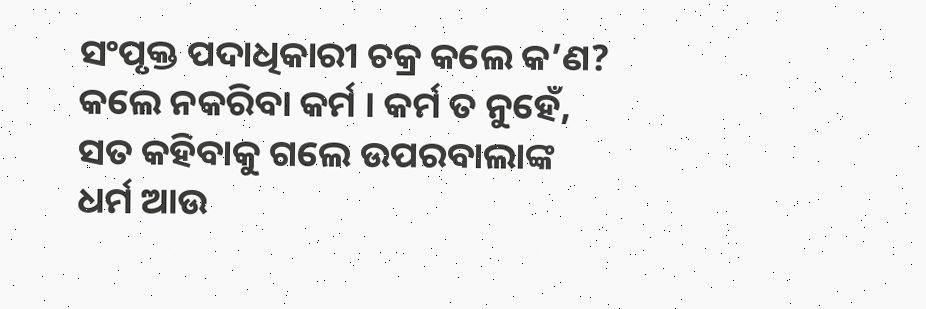ସଂପୃକ୍ତ ପଦାଧିକାରୀ ଚକ୍ର କଲେ କ’ଣ? କଲେ ନକରିବା କର୍ମ । କର୍ମ ତ ନୁହେଁ, ସତ କହିବାକୁ ଗଲେ ଉପରବାଲାଙ୍କ ଧର୍ମ ଆଉ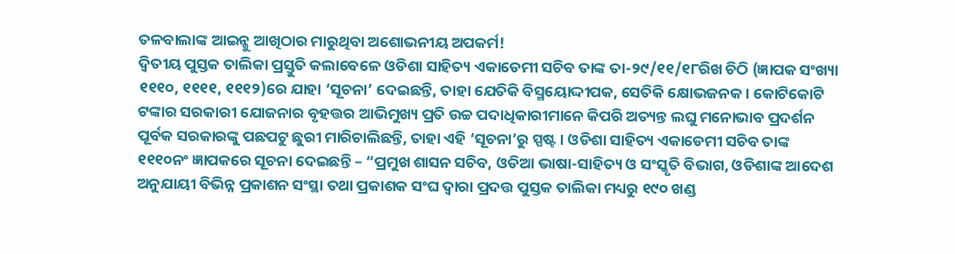ତଳବାଲାଙ୍କ ଆଇନ୍କୁ ଆଖିଠାର ମାରୁଥିବା ଅଶୋଭନୀୟ ଅପକର୍ମ!
ଦ୍ୱିତୀୟ ପୁସ୍ତକ ତାଲିକା ପ୍ରସ୍ତୁତି କଲାବେଳେ ଓଡିଶା ସାହିତ୍ୟ ଏକାଡେମୀ ସଚିବ ତାଙ୍କ ତା-୨୯/୧୧/୧୮ରିଖ ଚିଠି (ଜ୍ଞାପକ ସଂଖ୍ୟା ୧୧୧୦, ୧୧୧୧, ୧୧୧୨)ରେ ଯାହା ‘ସୂଚନା’ ଦେଇଛନ୍ତି, ତାହା ଯେତିକି ବିସ୍ମୟୋଦ୍ଦୀପକ, ସେତିକି କ୍ଷୋଭଜନକ । କୋଟିକୋଟି ଟଙ୍କାର ସରକାରୀ ଯୋଜନାର ବୃହତ୍ତର ଆଭିମୁଖ୍ୟ ପ୍ରତି ଉଚ୍ଚ ପଦାଧିକାରୀମାନେ କିପରି ଅତ୍ୟନ୍ତ ଲଘୁ ମନୋଭାବ ପ୍ରଦର୍ଶନ ପୂର୍ବକ ସରକାରଙ୍କୁ ପଛପଟୁ ଛୁରୀ ମାରିଚାଲିଛନ୍ତି, ତାହା ଏହି ‘ସୂଚନା’ରୁ ସ୍ପଷ୍ଟ । ଓଡିଶା ସାହିତ୍ୟ ଏକାଡେମୀ ସଚିବ ତାଙ୍କ ୧୧୧୦ନଂ ଜ୍ଞାପକରେ ସୂଚନା ଦେଇଛନ୍ତି – “ପ୍ରମୁଖ ଶାସନ ସଚିବ, ଓଡିଆ ଭାଷା-ସାହିତ୍ୟ ଓ ସଂସ୍କୃତି ବିଭାଗ, ଓଡିଶାଙ୍କ ଆଦେଶ ଅନୁଯାୟୀ ବିଭିନ୍ନ ପ୍ରକାଶନ ସଂସ୍ଥା ତଥା ପ୍ରକାଶକ ସଂଘ ଦ୍ୱାରା ପ୍ରଦତ୍ତ ପୁସ୍ତକ ତାଲିକା ମଧ୍ୟରୁ ୧୯୦ ଖଣ୍ଡ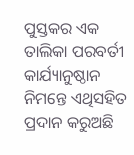ପୁସ୍ତକର ଏକ ତାଲିକା ପରବର୍ତୀ କାର୍ଯ୍ୟାନୁଷ୍ଠାନ ନିମନ୍ତେ ଏଥିସହିତ ପ୍ରଦାନ କରୁଅଛି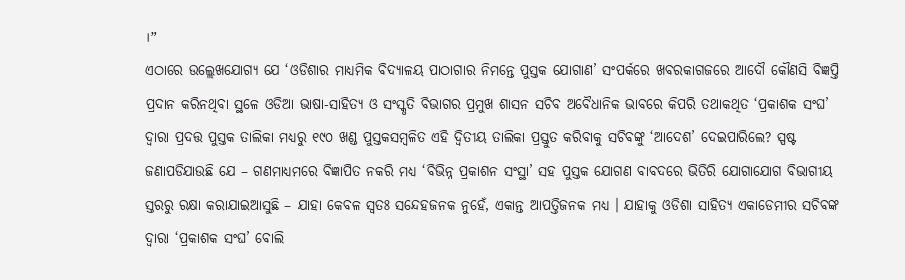।”
ଏଠାରେ ଉଲ୍ଲେଖଯୋଗ୍ୟ ଯେ ‘ଓଡିଶାର ମାଧ୍ୟମିକ ବିଦ୍ୟାଳୟ ପାଠାଗାର ନିମନ୍ତେ ପୁସ୍ତକ ଯୋଗାଣ’ ସଂପର୍କରେ ଖବରକାଗଜରେ ଆଦୌ କୌଣସି ବିଜ୍ଞପ୍ତି ପ୍ରଦାନ କରିନଥିବା ସ୍ଥଳେ ଓଡିଆ ଭାଷା-ସାହିତ୍ୟ ଓ ସଂସ୍କୃତି ବିଭାଗର ପ୍ରମୁଖ ଶାସନ ସଚିବ ଅବୈଧାନିକ ଭାବରେ କିପରି ତଥାକଥିତ ‘ପ୍ରକାଶକ ସଂଘ’ ଦ୍ୱାରା ପ୍ରଦତ୍ତ ପୁସ୍ତକ ତାଲିକା ମଧ୍ୟରୁ ୧୯୦ ଖଣ୍ଡ ପୁସ୍ତକସମ୍ବଳିତ ଏହି ଦ୍ୱିତୀୟ ତାଲିକା ପ୍ରସ୍ତୁତ କରିବାକୁ ସଚିବଙ୍କୁ ‘ଆଦେଶ’ ଦେଇପାରିଲେ? ସ୍ପଷ୍ଟ ଜଣାପଡିଯାଉଛି ଯେ – ଗଣମାଧ୍ୟମରେ ବିଜ୍ଞାପିତ ନକରି ମଧ୍ୟ ‘ବିଭିନ୍ନ ପ୍ରକାଶନ ସଂସ୍ଥା’ ସହ ପୁସ୍ତକ ଯୋଗଣ ବାବଦରେ ଭିତିରି ଯୋଗାଯୋଗ ବିଭାଗୀୟ ସ୍ତରରୁ ରକ୍ଷା କରାଯାଇଆସୁଛି – ଯାହା କେବଳ ସ୍ୱତଃ ସନ୍ଦେହଜନକ ନୁହେଁ, ଏକାନ୍ତ ଆପତ୍ତିଜନକ ମଧ୍ୟ । ଯାହାକୁ ଓଡିଶା ସାହିତ୍ୟ ଏକାଡେମୀର ସଚିବଙ୍କ ଦ୍ୱାରା ‘ପ୍ରକାଶକ ସଂଘ’ ବୋଲି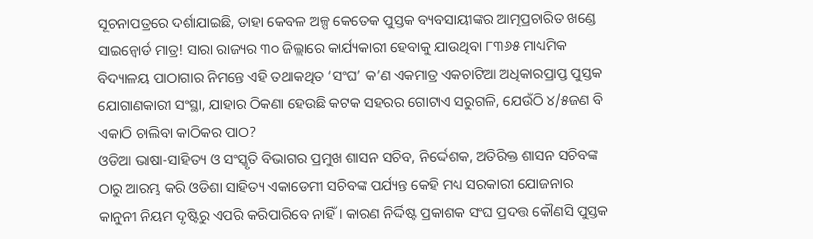ସୂଚନାପତ୍ରରେ ଦର୍ଶାଯାଇଛି, ତାହା କେବଳ ଅଳ୍ପ କେତେକ ପୁସ୍ତକ ବ୍ୟବସାୟୀଙ୍କର ଆତ୍ମପ୍ରଚାରିତ ଖଣ୍ଡେ ସାଇନ୍ବୋର୍ଡ ମାତ୍ର! ସାରା ରାଜ୍ୟର ୩୦ ଜିଲ୍ଲାରେ କାର୍ଯ୍ୟକାରୀ ହେବାକୁ ଯାଉଥିବା ୮୩୬୫ ମାଧ୍ୟମିକ ବିଦ୍ୟାଳୟ ପାଠାଗାର ନିମନ୍ତେ ଏହି ତଥାକଥିତ ‘ସଂଘ’ କ’ଣ ଏକମାତ୍ର ଏକଚାଟିଆ ଅଧିକାରପ୍ରାପ୍ତ ପୁସ୍ତକ ଯୋଗାଣକାରୀ ସଂସ୍ଥା, ଯାହାର ଠିକଣା ହେଉଛି କଟକ ସହରର ଗୋଟାଏ ସରୁଗଳି, ଯେଉଁଠି ୪/୫ଜଣ ବି ଏକାଠି ଚାଲିବା କାଠିକର ପାଠ?
ଓଡିଆ ଭାଷା-ସାହିତ୍ୟ ଓ ସଂସ୍କୃତି ବିଭାଗର ପ୍ରମୁଖ ଶାସନ ସଚିବ, ନିର୍ଦ୍ଦେଶକ, ଅତିରିକ୍ତ ଶାସନ ସଚିବଙ୍କ ଠାରୁ ଆରମ୍ଭ କରି ଓଡିଶା ସାହିତ୍ୟ ଏକାଡେମୀ ସଚିବଙ୍କ ପର୍ଯ୍ୟନ୍ତ କେହି ମଧ୍ୟ ସରକାରୀ ଯୋଜନାର କାନୁନୀ ନିୟମ ଦୃଷ୍ଟିରୁ ଏପରି କରିପାରିବେ ନାହିଁ । କାରଣ ନିର୍ଦ୍ଦିଷ୍ଟ ପ୍ରକାଶକ ସଂଘ ପ୍ରଦତ୍ତ କୌଣସି ପୁସ୍ତକ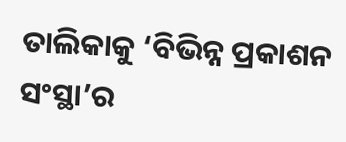ତାଲିକାକୁ ‘ବିଭିନ୍ନ ପ୍ରକାଶନ ସଂସ୍ଥା’ର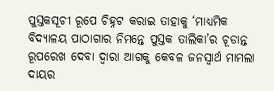ପୁସ୍ତକସୂଚୀ ରୂପେ ଚିହ୍ନଟ କରାଇ ତାହାକୁ ‘ମାଧ୍ୟମିକ ବିଦ୍ୟାଳୟ ପାଠାଗାର ନିମନ୍ତେ ପୁସ୍ତକ ତାଲିକା’ର ଚୂଡାନ୍ତ ରୂପରେଖ ଦେବା ଦ୍ୱାରା ଆଗକୁ କେବଳ ଜନସ୍ୱାର୍ଥ ମାମଲା ଦାୟର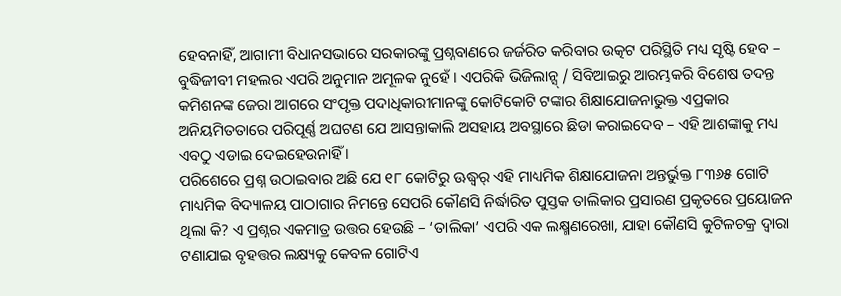ହେବନାହିଁ, ଆଗାମୀ ବିଧାନସଭାରେ ସରକାରଙ୍କୁ ପ୍ରଶ୍ନବାଣରେ ଜର୍ଜରିତ କରିବାର ଉତ୍କଟ ପରିସ୍ଥିତି ମଧ୍ୟ ସୃଷ୍ଟି ହେବ – ବୁଦ୍ଧିଜୀବୀ ମହଲର ଏପରି ଅନୁମାନ ଅମୂଳକ ନୁହେଁ । ଏପରିକି ଭିଜିଲାନ୍ସ୍ / ସିବିଆଇରୁ ଆରମ୍ଭକରି ବିଶେଷ ତଦନ୍ତ କମିଶନଙ୍କ ଜେରା ଆଗରେ ସଂପୃକ୍ତ ପଦାଧିକାରୀମାନଙ୍କୁ କୋଟିକୋଟି ଟଙ୍କାର ଶିକ୍ଷାଯୋଜନାଭୁକ୍ତ ଏପ୍ରକାର ଅନିୟମିତତାରେ ପରିପୂର୍ଣ୍ଣ ଅଘଟଣ ଯେ ଆସନ୍ତାକାଲି ଅସହାୟ ଅବସ୍ଥାରେ ଛିଡା କରାଇଦେବ – ଏହି ଆଶଙ୍କାକୁ ମଧ୍ୟ ଏବଠୁ ଏଡାଇ ଦେଇହେଉନାହିଁ ।
ପରିଶେରେ ପ୍ରଶ୍ନ ଉଠାଇବାର ଅଛି ଯେ ୧୮ କୋଟିରୁ ଊଦ୍ଧ୍ୱର୍ ଏହି ମାଧ୍ୟମିକ ଶିକ୍ଷାଯୋଜନା ଅନ୍ତର୍ଭୁକ୍ତ ୮୩୬୫ ଗୋଟି ମାଧ୍ୟମିକ ବିଦ୍ୟାଳୟ ପାଠାଗାର ନିମନ୍ତେ ସେପରି କୌଣସି ନିର୍ଦ୍ଧାରିତ ପୁସ୍ତକ ତାଲିକାର ପ୍ରସାରଣ ପ୍ରକୃତରେ ପ୍ରୟୋଜନ ଥିଲା କି? ଏ ପ୍ରଶ୍ନର ଏକମାତ୍ର ଉତ୍ତର ହେଉଛି – ‘ତାଲିକା’ ଏପରି ଏକ ଲକ୍ଷ୍ମଣରେଖା, ଯାହା କୌଣସି କୁଟିଳଚକ୍ର ଦ୍ୱାରା ଟଣାଯାଇ ବୃହତ୍ତର ଲକ୍ଷ୍ୟକୁ କେବଳ ଗୋଟିଏ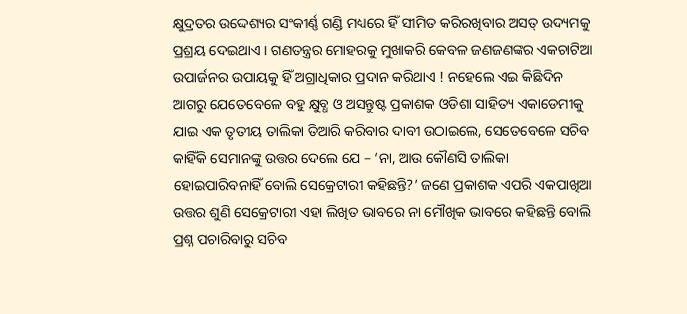କ୍ଷୁଦ୍ରତର ଉଦ୍ଦେଶ୍ୟର ସଂକୀର୍ଣ୍ଣ ଗଣ୍ଡି ମଧ୍ୟରେ ହିଁ ସୀମିତ କରିରଖିବାର ଅସତ୍ ଉଦ୍ୟମକୁ ପ୍ରଶ୍ରୟ ଦେଇଥାଏ । ଗଣତନ୍ତ୍ରର ମୋହରକୁ ମୁଖାକରି କେବଳ ଜଣଜଣଙ୍କର ଏକଚାଟିଆ ଉପାର୍ଜନର ଉପାୟକୁ ହିଁ ଅଗ୍ରାଧିକାର ପ୍ରଦାନ କରିଥାଏ ! ନହେଲେ ଏଇ କିଛିଦିନ ଆଗରୁ ଯେତେବେଳେ ବହୁ କ୍ଷୁବ୍ଧ ଓ ଅସନ୍ତୁଷ୍ଟ ପ୍ରକାଶକ ଓଡିଶା ସାହିତ୍ୟ ଏକାଡେମୀକୁ ଯାଇ ଏକ ତୃତୀୟ ତାଲିକା ତିଆରି କରିବାର ଦାବୀ ଉଠାଇଲେ, ସେତେବେଳେ ସଚିବ କାହିଁକି ସେମାନଙ୍କୁ ଉତ୍ତର ଦେଲେ ଯେ – ‘ନା, ଆଉ କୌଣସି ତାଲିକା ହୋଇପାରିବନାହିଁ ବୋଲି ସେକ୍ରେଟାରୀ କହିଛନ୍ତି?’ ଜଣେ ପ୍ରକାଶକ ଏପରି ଏକପାଖିଆ ଉତ୍ତର ଶୁଣି ସେକ୍ରେଟାରୀ ଏହା ଲିଖିତ ଭାବରେ ନା ମୌଖିକ ଭାବରେ କହିଛନ୍ତି ବୋଲି ପ୍ରଶ୍ନ ପଚାରିବାରୁ ସଚିବ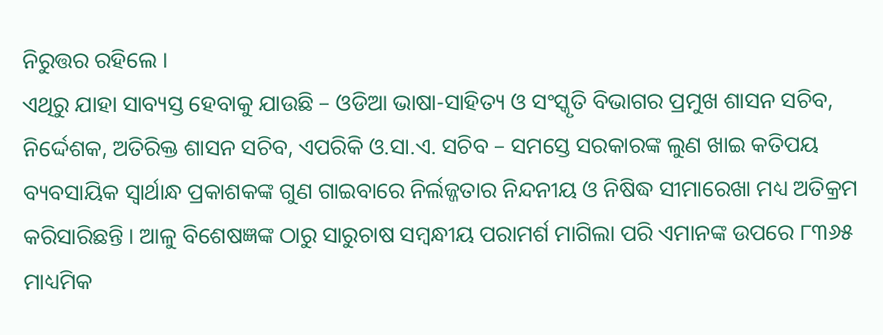ନିରୁତ୍ତର ରହିଲେ ।
ଏଥିରୁ ଯାହା ସାବ୍ୟସ୍ତ ହେବାକୁ ଯାଉଛି – ଓଡିଆ ଭାଷା-ସାହିତ୍ୟ ଓ ସଂସ୍କୃତି ବିଭାଗର ପ୍ରମୁଖ ଶାସନ ସଚିବ, ନିର୍ଦ୍ଦେଶକ, ଅତିରିକ୍ତ ଶାସନ ସଚିବ, ଏପରିକି ଓ.ସା.ଏ. ସଚିବ – ସମସ୍ତେ ସରକାରଙ୍କ ଲୁଣ ଖାଇ କତିପୟ ବ୍ୟବସାୟିକ ସ୍ୱାର୍ଥାନ୍ଧ ପ୍ରକାଶକଙ୍କ ଗୁଣ ଗାଇବାରେ ନିର୍ଲଜ୍ଜତାର ନିନ୍ଦନୀୟ ଓ ନିଷିଦ୍ଧ ସୀମାରେଖା ମଧ୍ୟ ଅତିକ୍ରମ କରିସାରିଛନ୍ତି । ଆଳୁ ବିଶେଷଜ୍ଞଙ୍କ ଠାରୁ ସାରୁଚାଷ ସମ୍ବନ୍ଧୀୟ ପରାମର୍ଶ ମାଗିଲା ପରି ଏମାନଙ୍କ ଉପରେ ୮୩୬୫ ମାଧ୍ୟମିକ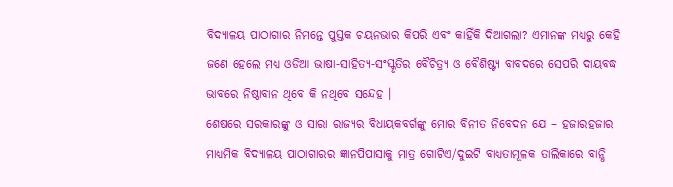ବିଦ୍ୟାଳୟ ପାଠାଗାର ନିମନ୍ତେ ପୁସ୍ତକ ଚୟନଭାର କିପରି ଏବଂ କାହିଁକି ଦିଆଗଲା? ଏମାନଙ୍କ ମଧ୍ୟରୁ କେହି ଜଣେ ହେଲେ ମଧ୍ୟ ଓଡିଆ ଭାଷା-ସାହିତ୍ୟ-ସଂସ୍କୃତିର ବୈଚିତ୍ର୍ୟ ଓ ବୈଶିଷ୍ଟ୍ୟ ବାବଦରେ ସେପରି ଦାୟବଦ୍ଧ ଭାବରେ ନିଷ୍ଠାବାନ ଥିବେ କି ନଥିବେ ସନ୍ଦେହ ।
ଶେଷରେ ସରକାରଙ୍କୁ ଓ ସାରା ରାଜ୍ୟର ବିଧାୟକବର୍ଗଙ୍କୁ ମୋର ବିନୀତ ନିବେଦନ ଯେ – ହଜାରହଜାର ମାଧ୍ୟମିକ ବିଦ୍ୟାଳୟ ପାଠାଗାରର ଜ୍ଞାନପିପାସାକୁ ମାତ୍ର ଗୋଟିଏ/ଦୁଇଟି ବାଧ୍ୟତାମୂଳକ ତାଲିକାରେ ବାନ୍ଧି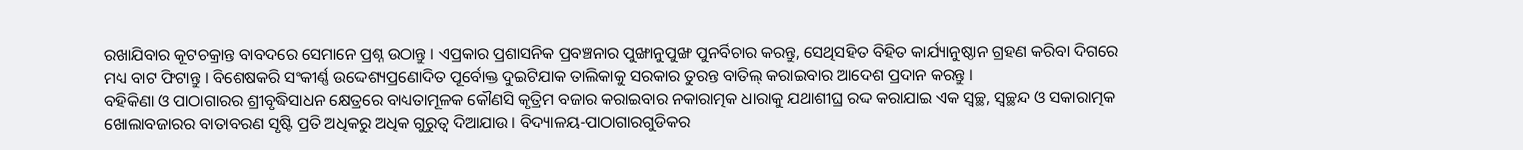ରଖାଯିବାର କୂଟଚକ୍ରାନ୍ତ ବାବଦରେ ସେମାନେ ପ୍ରଶ୍ନ ଉଠାନ୍ତୁ । ଏପ୍ରକାର ପ୍ରଶାସନିକ ପ୍ରବଞ୍ଚନାର ପୁଙ୍ଖାନୁପୁଙ୍ଖ ପୁନର୍ବିଚାର କରନ୍ତୁ, ସେଥିସହିତ ବିହିତ କାର୍ଯ୍ୟାନୁଷ୍ଠାନ ଗ୍ରହଣ କରିବା ଦିଗରେ ମଧ୍ୟ ବାଟ ଫିଟାନ୍ତୁ । ବିଶେଷକରି ସଂକୀର୍ଣ୍ଣ ଉଦ୍ଦେଶ୍ୟପ୍ରଣୋଦିତ ପୂର୍ବୋକ୍ତ ଦୁଇଟିଯାକ ତାଲିକାକୁ ସରକାର ତୁରନ୍ତ ବାତିଲ୍ କରାଇବାର ଆଦେଶ ପ୍ରଦାନ କରନ୍ତୁ ।
ବହିକିଣା ଓ ପାଠାଗାରର ଶ୍ରୀବୃଦ୍ଧିସାଧନ କ୍ଷେତ୍ରରେ ବାଧ୍ୟତାମୂଳକ କୌଣସି କୃତ୍ରିମ ବଜାର କରାଇବାର ନକାରାତ୍ମକ ଧାରାକୁ ଯଥାଶୀଘ୍ର ରଦ୍ଦ କରାଯାଇ ଏକ ସ୍ୱଚ୍ଛ, ସ୍ୱଚ୍ଛନ୍ଦ ଓ ସକାରାତ୍ମକ ଖୋଲାବଜାରର ବାତାବରଣ ସୃଷ୍ଟି ପ୍ରତି ଅଧିକରୁ ଅଧିକ ଗୁରୁତ୍ୱ ଦିଆଯାଉ । ବିଦ୍ୟାଳୟ-ପାଠାଗାରଗୁଡିକର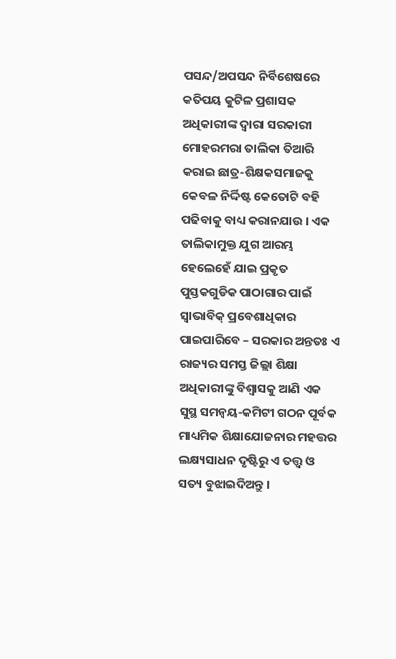ପସନ୍ଦ/ଅପସନ୍ଦ ନିର୍ବିଶେଷରେ କତିପୟ କୁଟିଳ ପ୍ରଶାସକ ଅଧିକାରୀଙ୍କ ଦ୍ୱାରା ସରକାରୀ ମୋହରମରା ତାଲିକା ତିଆରି କରାଇ ଛାତ୍ର-ଶିକ୍ଷକସମାଜକୁ କେବଳ ନିର୍ଦ୍ଦିଷ୍ଟ କେତୋଟି ବହି ପଢିବାକୁ ବାଧ୍ୟ କରାନଯାଉ । ଏକ ତାଲିକାମୁକ୍ତ ଯୁଗ ଆରମ୍ଭ ହେଲେହେଁ ଯାଇ ପ୍ରକୃତ ପୁସ୍ତକଗୁଡିକ ପାଠାଗାର ପାଇଁ ସ୍ୱାଭାବିକ୍ ପ୍ରବେଶାଧିକାର ପାଇପାରିବେ – ସରକାର ଅନ୍ତତଃ ଏ ରାଜ୍ୟର ସମସ୍ତ ଜିଲ୍ଲା ଶିକ୍ଷା ଅଧିକାରୀଙ୍କୁ ବିଶ୍ୱାସକୁ ଆଣି ଏକ ସୁସ୍ଥ ସମନ୍ୱୟ-କମିଟୀ ଗଠନ ପୂର୍ବକ ମାଧ୍ୟମିକ ଶିକ୍ଷାଯୋଜନାର ମହତ୍ତର ଲକ୍ଷ୍ୟସାଧନ ଦୃଷ୍ଟିରୁ ଏ ତତ୍ତ୍ୱ ଓ ସତ୍ୟ ବୁଝାଇଦିଅନ୍ତୁ ।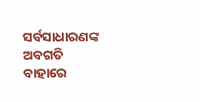ସର୍ବସାଧାରଣଙ୍କ ଅବଗତି ବାହାରେ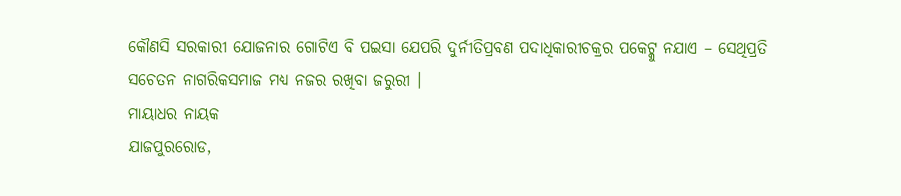କୌଣସି ସରକାରୀ ଯୋଜନାର ଗୋଟିଏ ବି ପଇସା ଯେପରି ଦୁର୍ନୀତିପ୍ରବଣ ପଦାଧିକାରୀଚକ୍ରର ପକେଟ୍କୁ ନଯାଏ – ସେଥିପ୍ରତି ସଚେତନ ନାଗରିକସମାଜ ମଧ୍ୟ ନଜର ରଖିବା ଜରୁରୀ ।
ମାୟାଧର ନାୟକ
ଯାଜପୁରରୋଡ,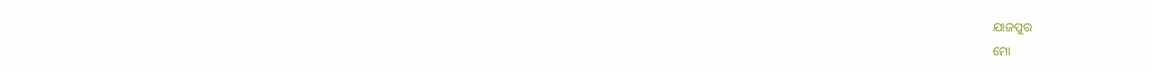ଯାଜପୁର
ମୋ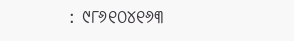: ୯୮୬୧୦୪୧୬୩